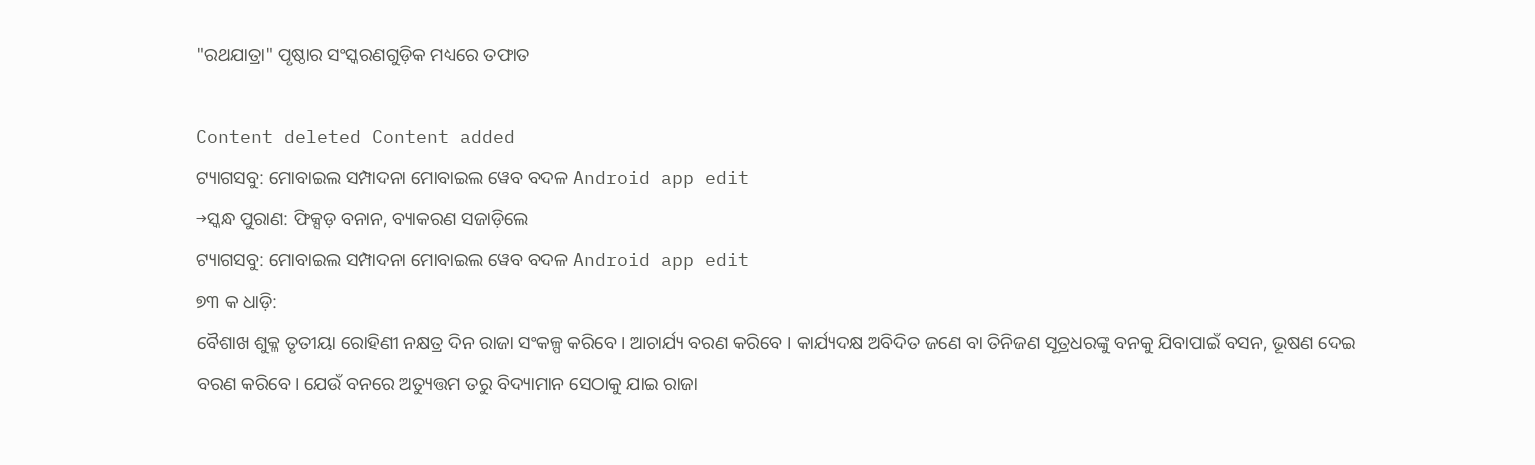"ରଥଯାତ୍ରା" ପୃଷ୍ଠାର ସଂସ୍କରଣ‌ଗୁଡ଼ିକ ମଧ୍ୟରେ ତଫାତ

Content deleted Content added
ଟ୍ୟାଗସବୁ: ମୋବାଇଲ ସମ୍ପାଦନା ମୋବାଇଲ ୱେବ ବଦଳ Android app edit
→ସ୍କନ୍ଧ ପୁରାଣ: ଫିକ୍ସଡ଼ ବନାନ, ବ୍ୟାକରଣ ସଜାଡ଼ିଲେ
ଟ୍ୟାଗସବୁ: ମୋବାଇଲ ସମ୍ପାଦନା ମୋବାଇଲ ୱେବ ବଦଳ Android app edit
୭୩ କ ଧାଡ଼ି:
ବୈଶାଖ ଶୁକ୍ଳ ତୃତୀୟା ରୋହିଣୀ ନକ୍ଷତ୍ର ଦିନ ରାଜା ସଂକଳ୍ପ କରିବେ। ଆଚାର୍ଯ୍ୟ ବରଣ କରିବେ । କାର୍ଯ୍ୟଦକ୍ଷ ଅବିଦିତ ଜଣେ ବା ତିନିଜଣ ସୂତ୍ରଧରଙ୍କୁ ବନକୁ ଯିବାପାଇଁ ବସନ, ଭୂଷଣ ଦେଇ ବରଣ କରିବେ। ଯେଉଁ ବନରେ ଅତ୍ୟୁତ୍ତମ ତରୁ ବିଦ୍ୟାମାନ ସେଠାକୁ ଯାଇ ରାଜା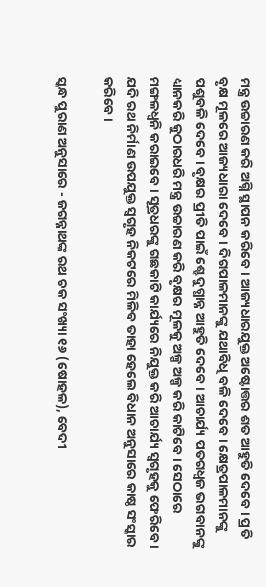ମନ୍ତ୍ର ଉଚ୍ଚାରଣ କରି ଅଗ୍ନି ସ୍ଥାପନ କରିବେ। ଆଜ୍ୟଧାରଯୁକ୍ତ ଅଷ୍ଟୋତ୍ତର ଶତ ଆହୁତି ଦେବେ। ପ୍ରତି ବୃକ୍ଷ ମୂଳରେ ଆଜ୍ୟଧାରା ଦେବେ। ଦିଗପାଳମାନଙ୍କୁ ଯଥାବିଧି ବଳି ଦେବେ। କ୍ଷେତ୍ରପାଳମାନଙ୍କୁ ପଶୁବଳି ଦେବେ। ବୃକ୍ଷର ପ୍ରୀତି ପାଇଁ ଶ୍ହେ ଦୁଗ୍ଧାନ୍ନ ଆହୁତି ଦେବେ । ଆଚାର୍ଯ୍ୟ ପତଗଧ୍ୱଜ ଭଗବାନଙ୍କୁ ଧ୍ୟାନକରି କୁଠାରଧରି ମନ୍ତ୍ର ଉଚ୍ଚାରଣ କରି ବୃକ୍ଷର ମୂଳକୁ ଅଳ୍ପ ଅଳ୍ପ କରି କାଟିବେ। ସେଠାରେ ମଙ୍ଗଳଧ୍ୱନି କରାଇବେ । ସୂତ୍ରଧରଙ୍କୁ ଗଛକାଟି କାର୍ଯ୍ୟରେ ନିଯୁକ୍ତ କରି ଆଚାର୍ଯ୍ୟ ସ୍ୱଗୃହକୁ ଫେରିବେ । ଯଦି ରଥ ନିର୍ମାଣ ଉପଯୁକ୍ତ ସ୍ୱଗୃହ ନିକଟରେ ମିଳିବ ତାହା ହେଲେ ବିଧାନ ଅନୁସାରେ କାଷ୍ଠ ସଂସ୍କାର କରିବେ ।

ସ୍କନ୍ଧ ପୁରାଣ ଅନୁସାରେ - ଜଗନ୍ନାଥଙ୍କ ରଥ ଚକ ସଂଖ୍ୟା ୧୬ (ଷୋହଳ), ବେଦୀ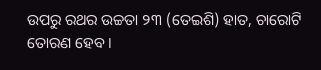ଉପରୁ ରଥର ଉଚ୍ଚତା ୨୩ (ତେଇଶି) ହାତ, ଚାରୋଟି ତୋରଣ ହେବ ।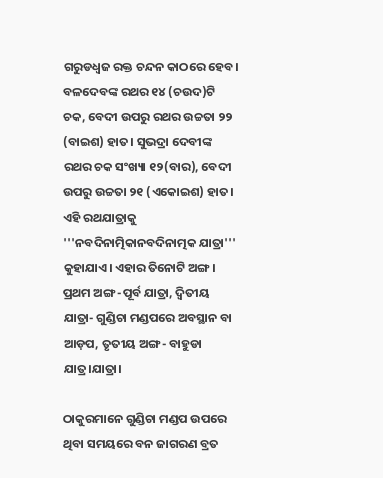ଗରୁଡଧ୍ୱଜ ରକ୍ତ ଚନ୍ଦନ କାଠରେ ହେବ। ବଳଦେବଙ୍କ ରଥର ୧୪ (ଚଉଦ)ଟି ଚକ, ବେଦୀ ଉପରୁ ରଥର ଉଚ୍ଚତା ୨୨ (ବାଇଶ) ହାତ। ସୁଭଦ୍ରା ଦେବୀଙ୍କ ରଥର ଚକ ସଂଖ୍ୟା ୧୨(ବାର), ବେଦୀ ଉପରୁ ଉଚ୍ଚତା ୨୧ (ଏକୋଇଶ) ହାତ। ଏହି ରଥଯାତ୍ରାକୁ '''ନବଦିନାତ୍ମିକାନବଦିନାତ୍ମକ ଯାତ୍ରା''' କୁହାଯାଏ। ଏହାର ତିନୋଟି ଅଙ୍ଗ । ପ୍ରଥମ ଅଙ୍ଗ -ପୂର୍ବ ଯାତ୍ରା, ଦ୍ୱିତୀୟ ଯାତ୍ରା- ଗୁଣ୍ଡିଚା ମଣ୍ଡପରେ ଅବସ୍ଥାନ ବା ଆଡ଼ପ, ତୃତୀୟ ଅଙ୍ଗ- ବାହୁଡା ଯାତ୍ର।ଯାତ୍ରା।

ଠାକୁରମାନେ ଗୁଣ୍ଡିଚା ମଣ୍ଡପ ଉପରେ ଥିବା ସମୟରେ ବନ ଜାଗରଣ ବ୍ରତ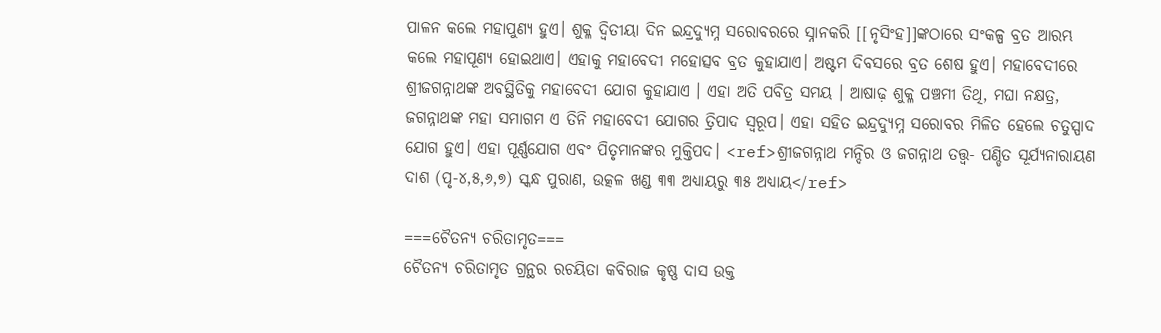ପାଳନ କଲେ ମହାପୁଣ୍ୟ ହୁଏ। ଶୁକ୍ଳ ଦ୍ୱିତୀୟା ଦିନ ଇନ୍ଦ୍ରଦ୍ୟୁମ୍ନ ସରୋବରରେ ସ୍ନାନକରି [[ନୃସିଂହ]]ଙ୍କଠାରେ ସଂକଳ୍ପ ବ୍ରତ ଆରମ୍ଭ କଲେ ମହାପୂଣ୍ୟ ହୋଇଥାଏ। ଏହାକୁ ମହାବେଦୀ ମହୋତ୍ସବ ବ୍ରତ କୁହାଯାଏ। ଅଷ୍ଟମ ଦିବସରେ ବ୍ରତ ଶେଷ ହୁଏ। ମହାବେଦୀରେ ଶ୍ରୀଜଗନ୍ନାଥଙ୍କ ଅବସ୍ଥିତିକୁ ମହାବେଦୀ ଯୋଗ କୁହାଯାଏ । ଏହା ଅତି ପବିତ୍ର ସମୟ । ଆଷାଢ଼ ଶୁକ୍ଳ ପଞ୍ଚମୀ ତିଥି, ମଘା ନକ୍ଷତ୍ର, ଜଗନ୍ନାଥଙ୍କ ମହା ସମାଗମ ଏ ତିନି ମହାବେଦୀ ଯୋଗର ତ୍ରିପାଦ ସ୍ୱରୂପ। ଏହା ସହିତ ଇନ୍ଦ୍ରଦ୍ୟୁମ୍ନ ସରୋବର ମିଳିତ ହେଲେ ଚତୁସ୍ପାଦ ଯୋଗ ହୁଏ। ଏହା ପୂର୍ଣ୍ଣଯୋଗ ଏବଂ ପିତୃମାନଙ୍କର ମୁକ୍ତିପଦ। <ref>ଶ୍ରୀଜଗନ୍ନାଥ ମନ୍ଦିର ଓ ଜଗନ୍ନାଥ ତତ୍ତ୍ୱ- ପଣ୍ଡିତ ସୂର୍ଯ୍ୟନାରାୟଣ ଦାଶ (ପୃ-୪,୫,୬,୭) ସ୍କନ୍ଧ ପୁରାଣ, ଉତ୍କଳ ଖଣ୍ଡ ୩୩ ଅଧ୍ୟାୟରୁ ୩୫ ଅଧ୍ୟାୟ</ref>

===ଚୈତନ୍ୟ ଚରିତାମୃତ===
ଚୈତନ୍ୟ ଚରିତାମୃତ ଗ୍ରନ୍ଥର ରଚୟିତା କବିରାଜ କୃଷ୍ଣ ଦାସ ଉକ୍ତ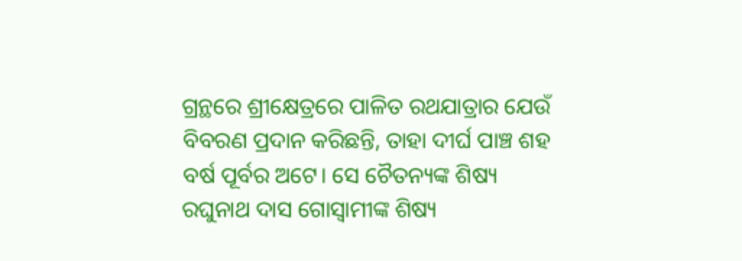ଗ୍ରନ୍ଥରେ ଶ୍ରୀକ୍ଷେତ୍ରରେ ପାଳିତ ରଥଯାତ୍ରାର ଯେଉଁ ବିବରଣ ପ୍ରଦାନ କରିଛନ୍ତି, ତାହା ଦୀର୍ଘ ପାଞ୍ଚ ଶହ ବର୍ଷ ପୂର୍ବର ଅଟେ। ସେ ଚୈତନ୍ୟଙ୍କ ଶିଷ୍ୟ ରଘୁନାଥ ଦାସ ଗୋସ୍ୱାମୀଙ୍କ ଶିଷ୍ୟ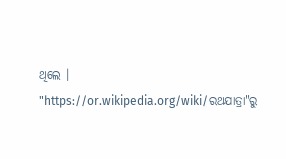ଥିଲେ ।
"https://or.wikipedia.org/wiki/ରଥଯାତ୍ରା"ରୁ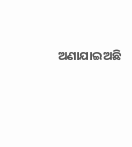ଅଣାଯାଇଅଛି